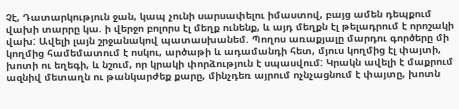Չէ, Դատարկություն ջան, կապ չունի սարսափելու իմաստով, բայց ամեն դեպքում վախի տարրը կա. ի վերջո բոլորս էլ մեղք ունենք, և այդ մեղքն էլ թելադրում է որոշակի վախ: Ավելի լայն շրջանակով պատասխանեմ. Պողոս առաքյալը մարդու գործերը մի կողմից համեմատում է ոսկու, արծաթի և ադամանդի հետ, մյուս կողմից էլ փայտի, խոտի ու եղեգի, և նշում, որ կրակի փորձություն է սպասվում: Կրակն ավելի է մաքրում ազնիվ մետաղն ու թանկարժեք քարը, մինչդեռ այրում ոչնչացնում է փայտը, խոտն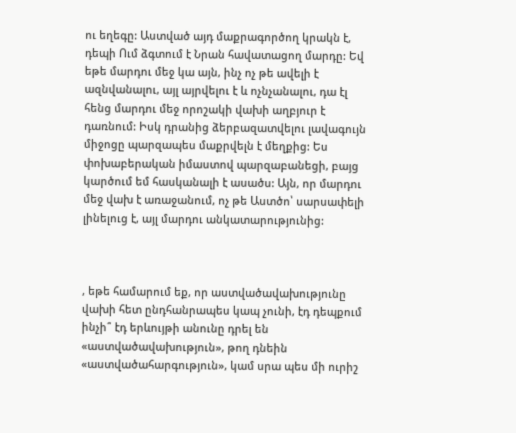ու եղեգը: Աստված այդ մաքրագործող կրակն է, դեպի Ում ձգտում է Նրան հավատացող մարդը: Եվ եթե մարդու մեջ կա այն, ինչ ոչ թե ավելի է ազնվանալու, այլ այրվելու է և ոչնչանալու, դա էլ հենց մարդու մեջ որոշակի վախի աղբյուր է դառնում: Իսկ դրանից ձերբազատվելու լավագույն միջոցը պարզապես մաքրվելն է մեղքից: Ես փոխաբերական իմաստով պարզաբանեցի, բայց կարծում եմ հասկանալի է ասածս: Այն, որ մարդու մեջ վախ է առաջանում, ոչ թե Աստծո՝ սարսափելի լինելուց է, այլ մարդու անկատարությունից:



, եթե համարում եք, որ աստվածավախությունը վախի հետ ընդհանրապես կապ չունի, էդ դեպքում ինչի՞ էդ երևույթի անունը դրել են «աստվածավախություն», թող դնեին «աստվածահարգություն», կամ սրա պես մի ուրիշ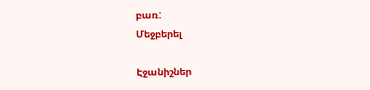բառ:
Մեջբերել

Էջանիշներ